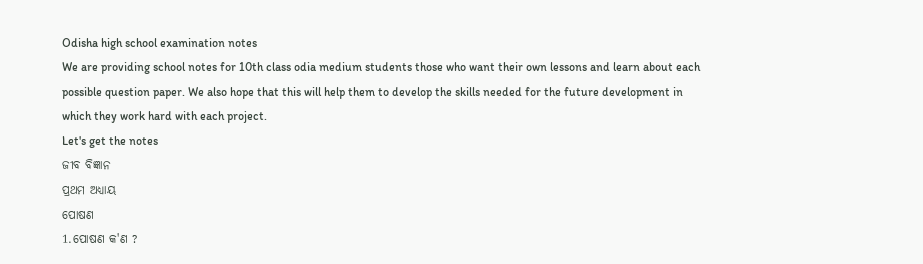Odisha high school examination notes
We are providing school notes for 10th class odia medium students those who want their own lessons and learn about each possible question paper. We also hope that this will help them to develop the skills needed for the future development in which they work hard with each project.
Let's get the notes
ଜୀବ ବିଜ୍ଞାନ
ପ୍ରଥମ ଅଧ୍ୟାୟ
ପୋଷଣ
1.ପୋଷଣ କ'ଣ ?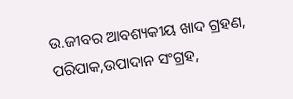ଉ.ଜୀବର ଆବଶ୍ୟକୀୟ ଖାଦ ଗ୍ରହଣ, ପରିପାକ,ଉପାଦାନ ସଂଗ୍ରହ,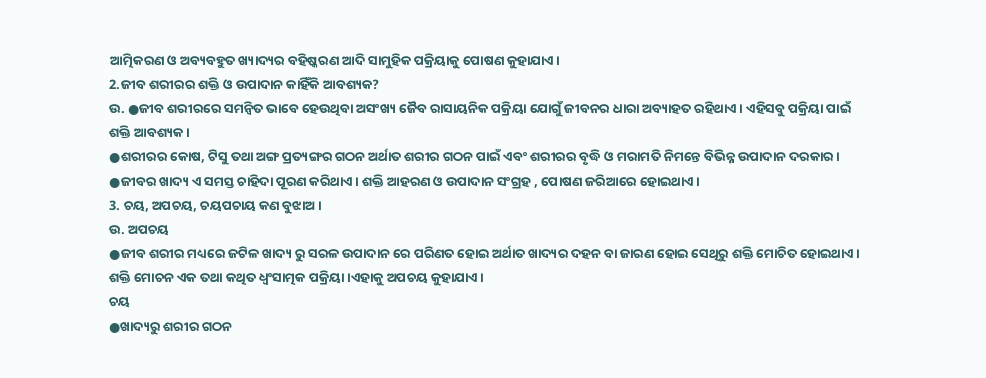ଆତ୍ମିକରଣ ଓ ଅବ୍ୟବହୁତ ଖ୍ୟାଦ୍ୟର ବହିଷ୍କରଣ ଆଦି ସାମୁହିକ ପକ୍ରିୟାକୁ ପୋଷଣ କୁହାଯାଏ।
2.ଜୀବ ଶରୀରର ଶକ୍ତି ଓ ଉପାଦାନ କାହିଁକି ଆବଶ୍ୟକ?
ଉ. ●ଜୀବ ଶରୀରରେ ସମନ୍ବିତ ଭାବେ ହେଉଥିବା ଅସଂଖ୍ୟ ଜୈବ ରାସାୟନିକ ପକ୍ରିୟା ଯୋଗୁଁ ଜୀବନର ଧାରା ଅବ୍ୟାହତ ରହିଥାଏ। ଏହିସବୁ ପକ୍ରିୟା ପାଇଁ ଶକ୍ତି ଆବଶ୍ୟକ।
●ଶରୀରର କୋଷ, ଟିସୁ ତଥା ଅଙ୍ଗ ପ୍ରତ୍ୟଙ୍ଗର ଗଠନ ଅର୍ଥାତ ଶରୀର ଗଠନ ପାଇଁ ଏବଂ ଶରୀରର ବୃଦ୍ଧି ଓ ମରାମତି ନିମନ୍ତେ ବିଭିନ୍ନ ଉପାଦାନ ଦରକାର।
●ଜୀବର ଖାଦ୍ୟ ଏ ସମସ୍ତ ଚାହିଦା ପୂରଣ କରିଥାଏ। ଶକ୍ତି ଆହରଣ ଓ ଉପାଦାନ ସଂଗ୍ରହ , ପୋଷଣ ଜରିଆରେ ହୋଇଥାଏ।
3. ଚୟ, ଅପଚୟ, ଚୟପଚାୟ କଣ ବୁଝାଅ।
ଉ. ଅପଚୟ
●ଜୀବ ଶରୀର ମଧ୍ୟରେ ଜଟିଳ ଖାଦ୍ୟ ରୁ ସରଳ ଉପାଦାନ ରେ ପରିଣତ ହୋଇ ଅର୍ଥାତ ଖାଦ୍ୟର ଦହନ ବା ଜାରଣ ହୋଇ ସେଥିରୁ ଶକ୍ତି ମୋଚିତ ହୋଇଥାଏ। ଶକ୍ତି ମୋଚନ ଏକ ତଥା କଥିତ ଧ୍ୱଂସାତ୍ମକ ପକ୍ରିୟା ।ଏହାକୁ ଅପଚୟ କୁହାଯାଏ।
ଚୟ
●ଖାଦ୍ୟରୁ ଶରୀର ଗଠନ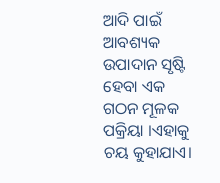ଆଦି ପାଇଁ ଆବଶ୍ୟକ ଉପାଦାନ ସୃଷ୍ଟି ହେବା ଏକ ଗଠନ ମୂଳକ ପକ୍ରିୟା ।ଏହାକୁ ଚୟ କୁହାଯାଏ।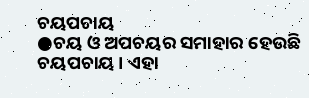ଚୟପଚାୟ
●ଚୟ ଓ ଅପଚୟର ସମାହାର ହେଉଛି ଚୟପଚାୟ। ଏହା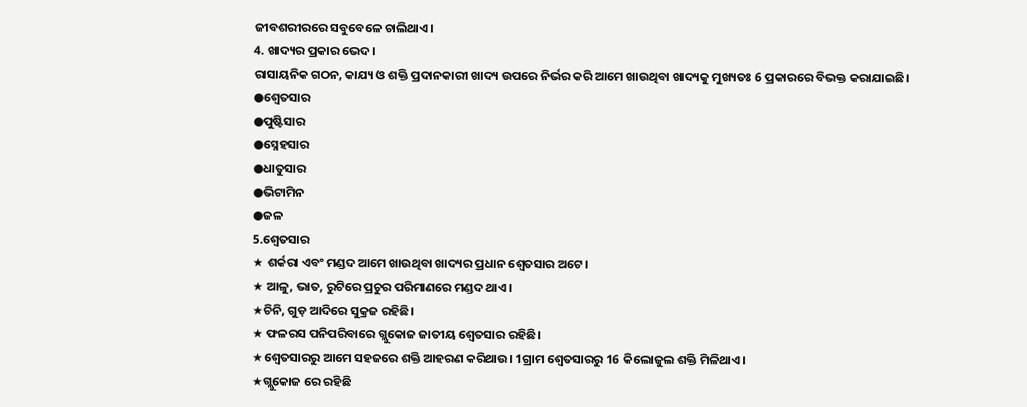ଜୀବଶରୀରରେ ସବୁବେଳେ ଚାଲିଥାଏ।
4. ଖାଦ୍ୟର ପ୍ରକାର ଭେଦ।
ରାସାୟନିକ ଗଠନ, କାଯ୍ୟ ଓ ଶକ୍ତି ପ୍ରଦାନକାରୀ ଖାଦ୍ୟ ଉପରେ ନିର୍ଭର କରି ଆମେ ଖାଉଥିବା ଖାଦ୍ୟକୁ ମୁଖ୍ୟତଃ 6 ପ୍ରକାରରେ ବିଭକ୍ତ କରାଯାଇଛି।
●ଶ୍ୱେତସାର
●ପୁଷ୍ଟିସାର
●ସ୍ନେହସାର
●ଧାତୁସାର
●ଭିଟାମିନ
●ଜଳ
5.ଶ୍ୱେତସାର
★ ଶର୍କରା ଏବଂ ମଣ୍ଡଦ ଆମେ ଖାଉଥିବା ଖାଦ୍ୟର ପ୍ରଧାନ ଶ୍ୱେତସାର ଅଟେ।
★ ଆଳୁ, ଭାତ, ରୁଟିରେ ପ୍ରଚୁର ପରିମାଣରେ ମଣ୍ଡଦ ଥାଏ।
★ଚିନି, ଗୁଡ଼ ଆଦିରେ ସୁକ୍ରଜ ରହିଛି।
★ ଫଳରସ ପନିପରିବାରେ ଗ୍ଲୁକୋଜ ଜାତୀୟ ଶ୍ୱେତସାର ରହିଛି।
★ଶ୍ୱେତସାରରୁ ଆମେ ସହଜରେ ଶକ୍ତି ଆହରଣ କରିଥାଉ। 1ଗ୍ରାମ ଶ୍ୱେତସାରରୁ 16 କିଲୋଜୁଲ ଶକ୍ତି ମିଳିଥାଏ।
★ଗ୍ଲୁକୋଜ ରେ ରହିଛି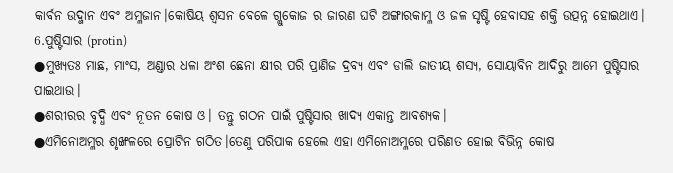କାର୍ବନ ଉଦ୍ଜାନ ଏବଂ ଅମ୍ଳଜାନ।କୋଷିୟ ଶ୍ୱସନ ବେଳେ ଗ୍ଲୁକୋଜ ର ଜାରଣ ଘଟି ଅଙ୍ଗାରକାମ୍ଳ ଓ ଜଳ ସୃଷ୍ଟି ହେବାସହ ଶକ୍ତି ଉତ୍ପନ୍ନ ହୋଇଥାଏ।
6.ପୁଷ୍ଟିସାର (protin)
●ମୁଖ୍ୟତଃ ମାଛ, ମାଂସ, ଅଣ୍ଡାର ଧଳା ଅଂଶ ଛେନା କ୍ଷୀର ପରି ପ୍ରାଣିଜ ଦ୍ରବ୍ୟ ଏବଂ ଡାଲି ଜାତୀୟ ଶସ୍ୟ, ସୋୟାବିନ ଆଦିରୁ ଆମେ ପୁଷ୍ଟିସାର ପାଇଥାଉ।
●ଶରୀରର ବୃଦ୍ଧି ଏବଂ ନୂତନ କୋଷ ଓ। ତନ୍ତୁ ଗଠନ ପାଇଁ ପୁଷ୍ଟିସାର ଖାଦ୍ୟ ଏକାନ୍ତ ଆବଶ୍ୟକ।
●ଏମିନୋଅମ୍ଳର ଶୃଙ୍ଖଳରେ ପ୍ରୋଟିନ ଗଠିତ।ତେଣୁ ପରିପାକ ହେଲେ ଏହା ଏମିନୋଅମ୍ଳରେ ପରିଣତ ହୋଇ ବିଭିନ୍ନ କୋଷ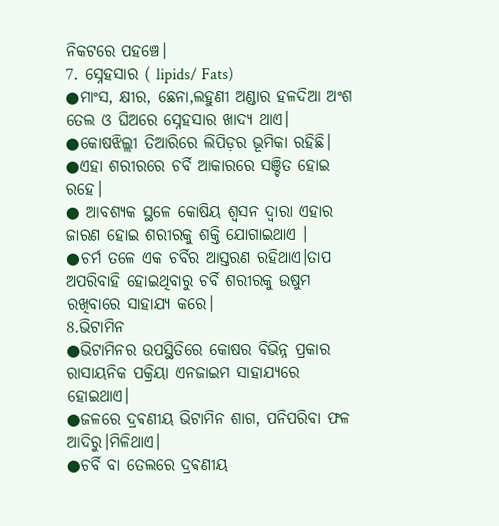ନିକଟରେ ପହଞ୍ଚେ।
7. ସ୍ନେହସାର ( lipids/ Fats)
●ମାଂସ, କ୍ଷୀର, ଛେନା,ଲହୁଣୀ ଅଣ୍ଡାର ହଳଦିଆ ଅଂଶ ତେଲ ଓ ଘିଅରେ ସ୍ନେହସାର ଖାଦ୍ୟ ଥାଏ।
●କୋଷଝିଲ୍ଲୀ ତିଆରିରେ ଲିପିଡ଼ର ଭୂମିକା ରହିଛି।
●ଏହା ଶରୀରରେ ଚର୍ବି ଆକାରରେ ସଞ୍ଚିତ ହୋଇ ରହେ।
● ଆବଶ୍ୟକ ସ୍ଥଳେ କୋଷିୟ ଶ୍ୱସନ ଦ୍ୱାରା ଏହାର ଜାରଣ ହୋଇ ଶରୀରକୁ ଶକ୍ତି ଯୋଗାଇଥାଏ ।
●ଚର୍ମ ତଳେ ଏକ ଚର୍ବିର ଆସ୍ତରଣ ରହିଥାଏ।ତାପ ଅପରିବାହି ହୋଇଥିବାରୁ ଚର୍ବି ଶରୀରକୁ ଉଷୁମ ରଖିବାରେ ସାହାଯ୍ୟ କରେ।
8.ଭିଟାମିନ
●ଭିଟାମିନର ଉପସ୍ଥିତିରେ କୋଷର ବିଭିନ୍ନ ପ୍ରକାର ରାସାୟନିକ ପକ୍ରିୟା ଏନଜାଇମ ସାହାଯ୍ୟରେ ହୋଇଥାଏ।
●ଜଳରେ ଦ୍ରଵଣୀୟ ଭିଟାମିନ ଶାଗ, ପନିପରିବା ଫଳ ଆଦିରୁ।ମିଳିଥାଏ।
●ଚର୍ବି ବା ତେଲରେ ଦ୍ରଵଣୀୟ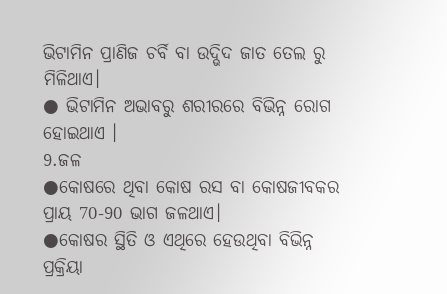ଭିଟାମିନ ପ୍ରାଣିଜ ଚର୍ବି ବା ଉଦ୍ଭିଦ ଜାତ ତେଲ ରୁ ମିଳିଥାଏ।
● ଭିଟାମିନ ଅଭାବରୁ ଶରୀରରେ ବିଭିନ୍ନ ରୋଗ ହୋଇଥାଏ ।
9.ଜଳ
●କୋଷରେ ଥିବା କୋଷ ରସ ବା କୋଷଜୀବକର ପ୍ରାୟ 70-90 ଭାଗ ଜଳଥାଏ।
●କୋଷର ସ୍ଥିତି ଓ ଏଥିରେ ହେଉଥିବା ବିଭିନ୍ନ ପ୍ରକ୍ରିୟା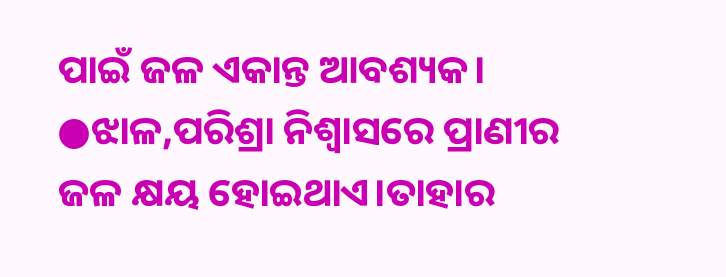ପାଇଁ ଜଳ ଏକାନ୍ତ ଆବଶ୍ୟକ।
●ଝାଳ,ପରିଶ୍ରା ନିଶ୍ଵାସରେ ପ୍ରାଣୀର ଜଳ କ୍ଷୟ ହୋଇଥାଏ।ତାହାର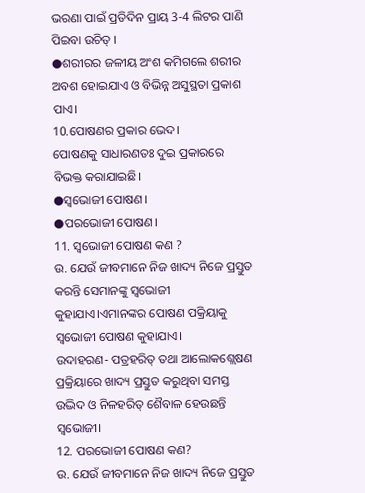ଭରଣା ପାଇଁ ପ୍ରତିଦିନ ପ୍ରାୟ 3-4 ଲିଟର ପାଣି ପିଇବା ଉଚିତ୍ ।
●ଶରୀରର ଜଳୀୟ ଅଂଶ କମିଗଲେ ଶରୀର ଅବଶ ହୋଇଯାଏ ଓ ବିଭିନ୍ନ ଅସୁସ୍ଥତା ପ୍ରକାଶ ପାଏ।
10.ପୋଷଣର ପ୍ରକାର ଭେଦ।
ପୋଷଣକୁ ସାଧାରଣତଃ ଦୁଇ ପ୍ରକାରରେ ବିଭକ୍ତ କରାଯାଇଛି।
●ସ୍ବଭୋଜୀ ପୋଷଣ।
●ପରଭୋଜୀ ପୋଷଣ।
11. ସ୍ବଭୋଜୀ ପୋଷଣ କଣ ?
ଉ. ଯେଉଁ ଜୀବମାନେ ନିଜ ଖାଦ୍ୟ ନିଜେ ପ୍ରସ୍ତୁତ କରନ୍ତି ସେମାନଙ୍କୁ ସ୍ୱଭୋଜୀ କୁହାଯାଏ।ଏମାନଙ୍କର ପୋଷଣ ପକ୍ରିୟାକୁ ସ୍ୱଭୋଜୀ ପୋଷଣ କୁହାଯାଏ।
ଉଦାହରଣ- ପତ୍ରହରିତ୍ ତଥା ଆଲୋକଶ୍ଲେଷଣ ପ୍ରକ୍ରିୟାରେ ଖାଦ୍ୟ ପ୍ରସ୍ତୁତ କରୁଥିବା ସମସ୍ତ ଉଦ୍ଭିଦ ଓ ନିଳହରିତ୍ ଶୈବାଳ ହେଉଛନ୍ତି ସ୍ୱଭୋଜୀ।
12. ପରଭୋଜୀ ପୋଷଣ କଣ?
ଉ. ଯେଉଁ ଜୀବମାନେ ନିଜ ଖାଦ୍ୟ ନିଜେ ପ୍ରସ୍ତୁତ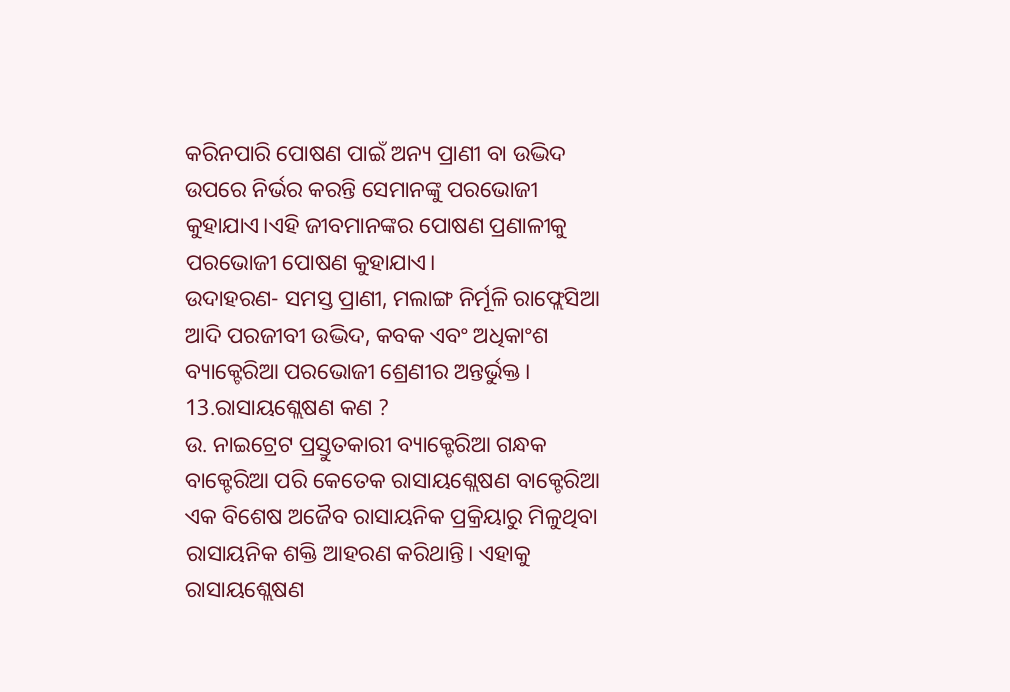କରିନପାରି ପୋଷଣ ପାଇଁ ଅନ୍ୟ ପ୍ରାଣୀ ବା ଉଦ୍ଭିଦ ଉପରେ ନିର୍ଭର କରନ୍ତି ସେମାନଙ୍କୁ ପରଭୋଜୀ କୁହାଯାଏ।ଏହି ଜୀବମାନଙ୍କର ପୋଷଣ ପ୍ରଣାଳୀକୁ ପରଭୋଜୀ ପୋଷଣ କୁହାଯାଏ।
ଉଦାହରଣ- ସମସ୍ତ ପ୍ରାଣୀ, ମଲାଙ୍ଗ ନିର୍ମୂଳି ରାଫ୍ଲେସିଆ ଆଦି ପରଜୀବୀ ଉଦ୍ଭିଦ, କବକ ଏବଂ ଅଧିକାଂଶ ବ୍ୟାକ୍ଟେରିଆ ପରଭୋଜୀ ଶ୍ରେଣୀର ଅନ୍ତର୍ଭୁକ୍ତ।
13.ରାସାୟଶ୍ଲେଷଣ କଣ ?
ଉ. ନାଇଟ୍ରେଟ ପ୍ରସ୍ତୁତକାରୀ ବ୍ୟାକ୍ଟେରିଆ ଗନ୍ଧକ ବାକ୍ଟେରିଆ ପରି କେତେକ ରାସାୟଶ୍ଲେଷଣ ବାକ୍ଟେରିଆ ଏକ ବିଶେଷ ଅଜୈବ ରାସାୟନିକ ପ୍ରକ୍ରିୟାରୁ ମିଳୁଥିବା ରାସାୟନିକ ଶକ୍ତି ଆହରଣ କରିଥାନ୍ତି। ଏହାକୁ ରାସାୟଶ୍ଲେଷଣ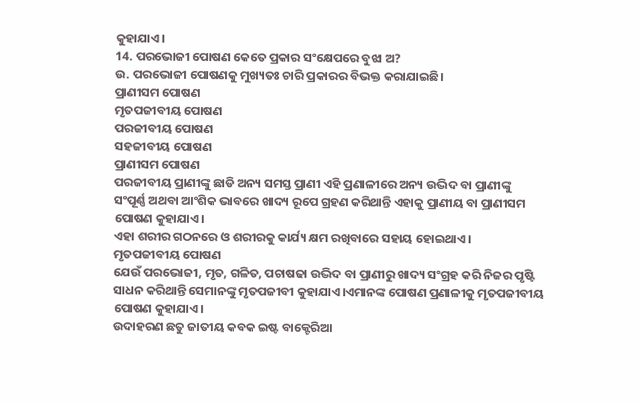କୁହାଯାଏ।
14. ପରଭୋଜୀ ପୋଷଣ କେତେ ପ୍ରକାର ସଂକ୍ଷେପରେ ବୁଝା ଅ?
ଉ. ପରଭୋଜୀ ପୋଷଣକୁ ମୁଖ୍ୟତଃ ଚାରି ପ୍ରକାରର ବିଭକ୍ତ କରାଯାଇଛି।
ପ୍ରାଣୀସମ ପୋଷଣ
ମୃତପଜୀବୀୟ ପୋଷଣ
ପରଜୀବୀୟ ପୋଷଣ
ସହଜୀବୀୟ ପୋଷଣ
ପ୍ରାଣୀସମ ପୋଷଣ
ପରଜୀବୀୟ ପ୍ରାଣୀଙ୍କୁ ଛାଡି ଅନ୍ୟ ସମସ୍ତ ପ୍ରାଣୀ ଏହି ପ୍ରଣାଳୀରେ ଅନ୍ୟ ଉଦ୍ଭିଦ ବା ପ୍ରାଣୀଙ୍କୁ ସଂପୂର୍ଣ୍ଣ ଅଥବା ଆଂଶିକ ଭାବରେ ଖାଦ୍ୟ ରୂପେ ଗ୍ରହଣ କରିଥାନ୍ତି ଏହାକୁ ପ୍ରାଣୀୟ ବା ପ୍ରାଣୀସମ ପୋଷଣ କୁହାଯାଏ।
ଏହା ଶରୀର ଗଠନରେ ଓ ଶରୀରକୁ କାର୍ଯ୍ୟ କ୍ଷମ ରଖିବାରେ ସହାୟ ହୋଇଥାଏ।
ମୃତପଜୀବୀୟ ପୋଷଣ
ଯେଉଁ ପରଭୋଜୀ, ମୃତ, ଗଳିତ, ପଚାଷଢା ଉଦ୍ଭିଦ ବା ପ୍ରାଣୀରୁ ଖାଦ୍ୟ ସଂଗ୍ରହ କରି ନିଜର ପୃଷ୍ଟି ସାଧନ କରିଥାନ୍ତି ସେମାନଙ୍କୁ ମୃତପଜୀବୀ କୁହାଯାଏ।ଏମାନଙ୍କ ପୋଷଣ ପ୍ରଣାଳୀକୁ ମୃତପଜୀବୀୟ ପୋଷଣ କୁହାଯାଏ।
ଉଦାହରଣ ଛତୁ ଜାତୀୟ କବକ ଇଷ୍ଟ ବାକ୍ଟେରିଆ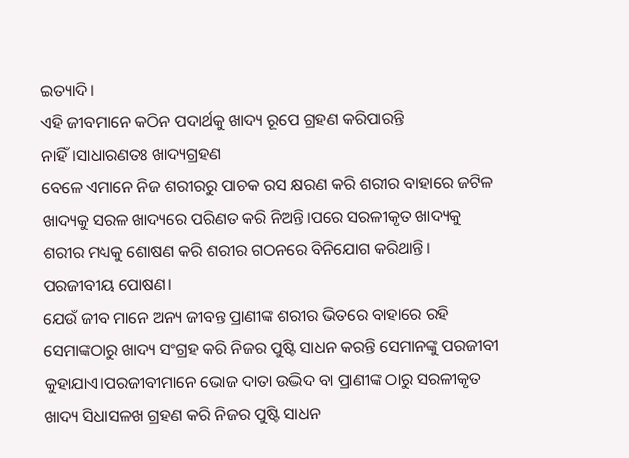ଇତ୍ୟାଦି।
ଏହି ଜୀବମାନେ କଠିନ ପଦାର୍ଥକୁ ଖାଦ୍ୟ ରୂପେ ଗ୍ରହଣ କରିପାରନ୍ତି ନାହିଁ।ସାଧାରଣତଃ ଖାଦ୍ୟଗ୍ରହଣ
ବେଳେ ଏମାନେ ନିଜ ଶରୀରରୁ ପାଚକ ରସ କ୍ଷରଣ କରି ଶରୀର ବାହାରେ ଜଟିଳ ଖାଦ୍ୟକୁ ସରଳ ଖାଦ୍ୟରେ ପରିଣତ କରି ନିଅନ୍ତି।ପରେ ସରଳୀକୃତ ଖାଦ୍ୟକୁ ଶରୀର ମଧ୍ୟକୁ ଶୋଷଣ କରି ଶରୀର ଗଠନରେ ବିନିଯୋଗ କରିଥାନ୍ତି।
ପରଜୀବୀୟ ପୋଷଣ।
ଯେଉଁ ଜୀବ ମାନେ ଅନ୍ୟ ଜୀବନ୍ତ ପ୍ରାଣୀଙ୍କ ଶରୀର ଭିତରେ ବାହାରେ ରହି ସେମାଙ୍କଠାରୁ ଖାଦ୍ୟ ସଂଗ୍ରହ କରି ନିଜର ପୁଷ୍ଟି ସାଧନ କରନ୍ତି ସେମାନଙ୍କୁ ପରଜୀବୀ କୁହାଯାଏ।ପରଜୀବୀମାନେ ଭୋଜ ଦାତା ଉଦ୍ଭିଦ ବା ପ୍ରାଣୀଙ୍କ ଠାରୁ ସରଳୀକୃତ ଖାଦ୍ୟ ସିଧାସଳଖ ଗ୍ରହଣ କରି ନିଜର ପୁଷ୍ଟି ସାଧନ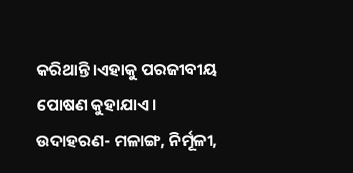କରିଥାନ୍ତି।ଏହାକୁ ପରଜୀବୀୟ ପୋଷଣ କୁହାଯାଏ।
ଉଦାହରଣ- ମଳାଙ୍ଗ, ନିର୍ମୂଳୀ,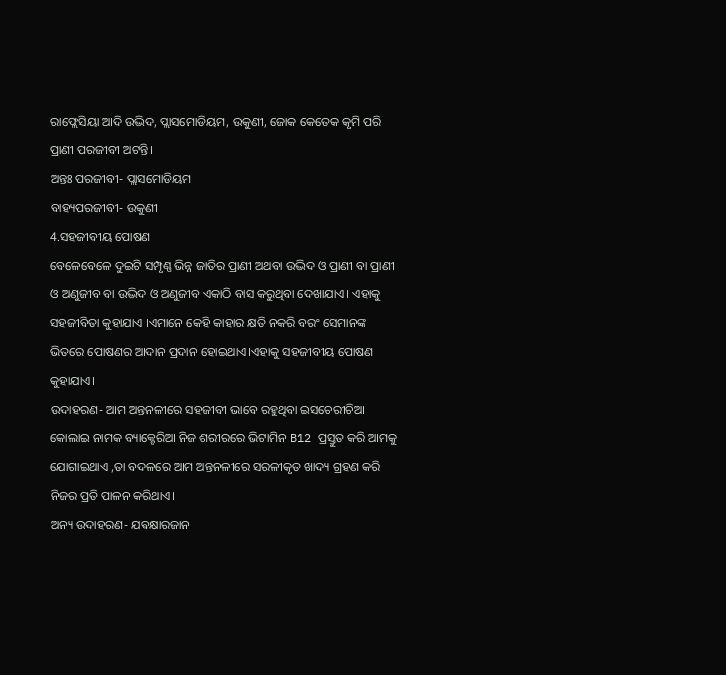ରାଫ୍ଲେସିୟା ଆଦି ଉଦ୍ଭିଦ, ପ୍ଲାସମୋଡିୟମ, ଉକୁଣୀ, ଜୋକ କେତେକ କୃମି ପରି ପ୍ରାଣୀ ପରଜୀବୀ ଅଟନ୍ତି।
ଅନ୍ତଃ ପରଜୀବୀ- ପ୍ଲାସମୋଡିୟମ
ବାହ୍ୟପରଜୀବୀ- ଉକୁଣୀ
4.ସହଜୀବୀୟ ପୋଷଣ
ବେଳେବେଳେ ଦୁଇଟି ସମ୍ପୃଣ୍ଣ ଭିନ୍ନ ଜାତିର ପ୍ରାଣୀ ଅଥବା ଉଦ୍ଭିଦ ଓ ପ୍ରାଣୀ ବା ପ୍ରାଣୀ ଓ ଅଣୁଜୀବ ବା ଉଦ୍ଭିଦ ଓ ଅଣୁଜୀବ ଏକାଠି ବାସ କରୁଥିବା ଦେଖାଯାଏ। ଏହାକୁ ସହଜୀବିତା କୁହାଯାଏ ।ଏମାନେ କେହି କାହାର କ୍ଷତି ନକରି ବରଂ ସେମାନଙ୍କ ଭିତରେ ପୋଷଣର ଆଦାନ ପ୍ରଦାନ ହୋଇଥାଏ।ଏହାକୁ ସହଜୀବୀୟ ପୋଷଣ କୁହାଯାଏ।
ଉଦାହରଣ- ଆମ ଅନ୍ତନଳୀରେ ସହଜୀବୀ ଭାବେ ରହୁଥିବା ଇସଚେରୀଚିଆ କୋଲାଇ ନାମକ ବ୍ୟାକ୍ଟେରିଆ ନିଜ ଶରୀରରେ ଭିଟାମିନ B12 ପ୍ରସ୍ତୁତ କରି ଆମକୁ ଯୋଗାଇଥାଏ ,ତା ବଦଳରେ ଆମ ଅନ୍ତନଳୀରେ ସରଳୀକୃତ ଖାଦ୍ୟ ଗ୍ରହଣ କରି ନିଜର ପ୍ରତି ପାଳନ କରିଥାଏ।
ଅନ୍ୟ ଉଦାହରଣ- ଯଵକ୍ଷାରଜାନ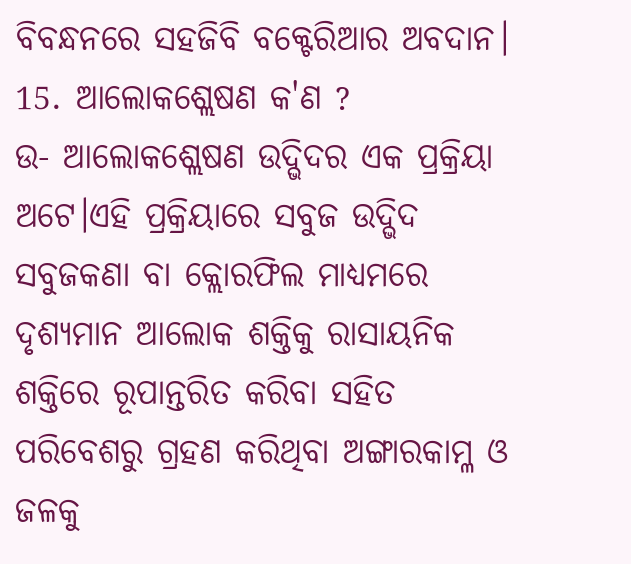ବିବନ୍ଧନରେ ସହଜିବି ବକ୍ଟେରିଆର ଅବଦାନ।
15. ଆଲୋକଶ୍ଲେଷଣ କ'ଣ ?
ଉ- ଆଲୋକଶ୍ଲେଷଣ ଉଦ୍ଭିଦର ଏକ ପ୍ରକ୍ରିୟା ଅଟେ।ଏହି ପ୍ରକ୍ରିୟାରେ ସବୁଜ ଉଦ୍ଭିଦ ସବୁଜକଣା ବା କ୍ଲୋରଫିଲ ମାଧ୍ୟମରେ ଦୃଶ୍ୟମାନ ଆଲୋକ ଶକ୍ତିକୁ ରାସାୟନିକ ଶକ୍ତିରେ ରୂପାନ୍ତରିତ କରିବା ସହିତ ପରିବେଶରୁ ଗ୍ରହଣ କରିଥିବା ଅଙ୍ଗାରକାମ୍ଳ ଓ ଜଳକୁ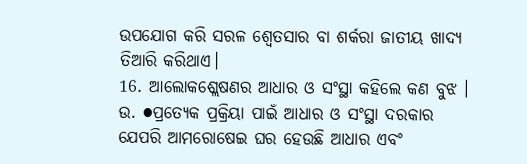ଉପଯୋଗ କରି ସରଳ ଶ୍ୱେତସାର ବା ଶର୍କରା ଜାତୀୟ ଖାଦ୍ୟ ତିଆରି କରିଥାଏ।
16. ଆଲୋକଶ୍ଲେଷଣର ଆଧାର ଓ ସଂସ୍ଥା କହିଲେ କଣ ବୁଝ ।
ଉ. ●ପ୍ରତ୍ୟେକ ପ୍ରକ୍ରିୟା ପାଇଁ ଆଧାର ଓ ସଂସ୍ଥା ଦରକାର ଯେପରି ଆମରୋଷେଇ ଘର ହେଉଛି ଆଧାର ଏବଂ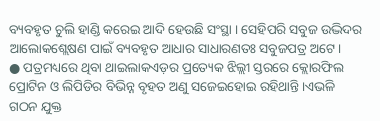ବ୍ୟବହୃତ ଚୁଲି ହାଣ୍ଡି କରେଇ ଆଦି ହେଉଛି ସଂସ୍ଥା । ସେହିପରି ସବୁଜ ଉଦ୍ଭିଦର ଆଲୋକଶ୍ଲେଷଣ ପାଇଁ ବ୍ୟବହୃତ ଆଧାର ସାଧାରଣତଃ ସବୁଜପତ୍ର ଅଟେ।
● ପତ୍ରମଧ୍ୟରେ ଥିବା ଥାଇଲାକଏଡ଼ର ପ୍ରତ୍ୟେକ ଝିଲ୍ଲୀ ସ୍ତରରେ କ୍ଲୋରଫିଲ ପ୍ରୋଟିନ ଓ ଲିପିଡିର ବିଭିନ୍ନ ବୃହତ ଅଣୁ ସଜେଇହୋଇ ରହିଥାନ୍ତି।ଏଭଳି ଗଠନ ଯୁକ୍ତ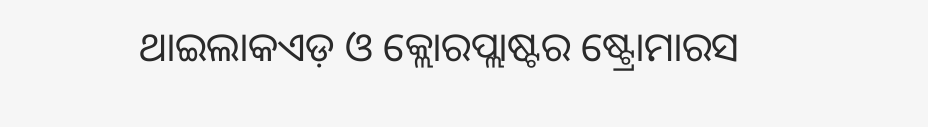ଥାଇଲାକଏଡ଼ ଓ କ୍ଲୋରପ୍ଲାଷ୍ଟର ଷ୍ଟ୍ରୋମାରସ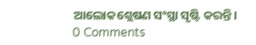ଆଲୋକଶ୍ଲେଷଣ ସଂସ୍ଥା ସୃଷ୍ଟି କରନ୍ତି।
0 Comments